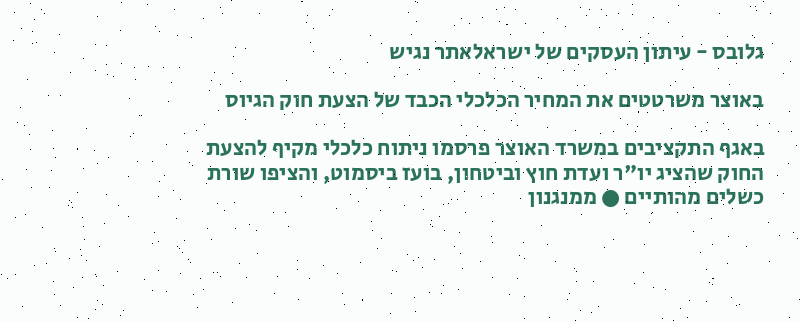גלובס - עיתון העסקים של ישראלאתר נגיש

באוצר משרטטים את המחיר הכלכלי הכבד של הצעת חוק הגיוס

באגף התקציבים במשרד האוצר פרסמו ניתוח כלכלי מקיף להצעת החוק שהציג יו"ר ועדת חוץ וביטחון, בועז ביסמוט, והציפו שורת כשלים מהותיים ● ממנגנון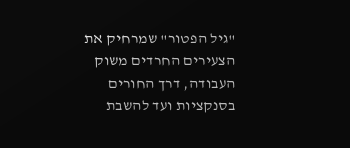"גיל הפטור" שמרחיק את הצעירים החרדים משוק העבודה, דרך החורים בסנקציות ועד להשבת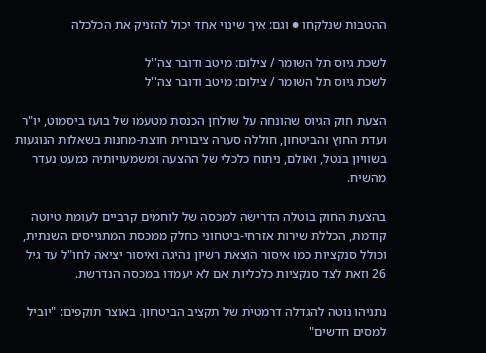ההטבות שנלקחו ● וגם: איך שינוי אחד יכול להזניק את הכלכלה

לשכת גיוס תל השומר / צילום: מיטב ודובר צה''ל
לשכת גיוס תל השומר / צילום: מיטב ודובר צה''ל

הצעת חוק הגיוס שהונחה על שולחן הכנסת מטעמו של בועז ביסמוט, יו"ר ועדת החוץ והביטחון, חוללה סערה ציבורית חוצת-מחנות בשאלות הנוגעות בשוויון בנטל, ואולם, ניתוח כלכלי של ההצעה ומשמעויותיה כמעט נעדר מהשיח.

בהצעת החוק בוטלה הדרישה למכסה של לוחמים קרביים לעומת טיוטה קודמת, הכללת שירות אזרחי-ביטחוני כחלק ממכסת המתגייסים השנתית, וכולל סנקציות כמו איסור הוצאת רשיון נהיגה ואיסור יציאה לחו"ל עד גיל 26 וזאת לצד סנקציות כלכליות אם לא יעמדו במכסה הנדרשת.

נתניהו נוטה להגדלה דרמטית של תקציב הביטחון. באוצר תוקפים: "יוביל למסים חדשים"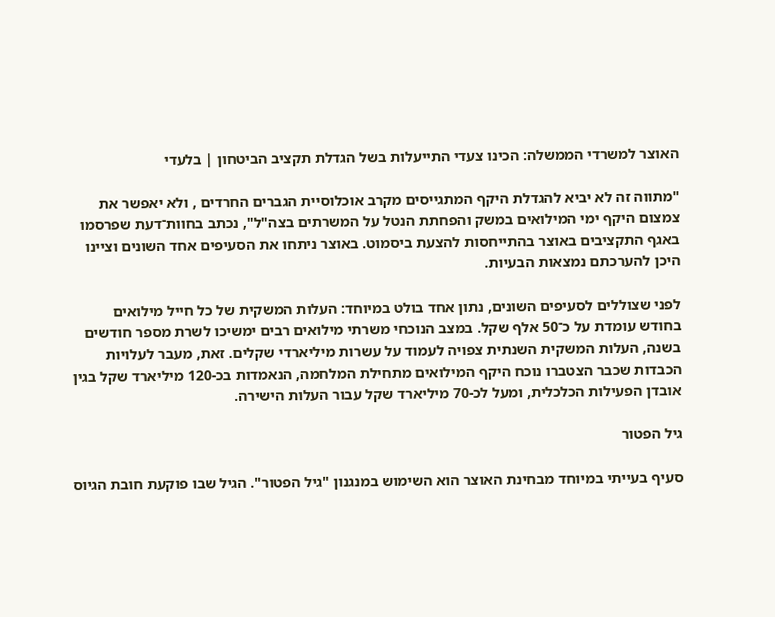האוצר למשרדי הממשלה: הכינו צעדי התייעלות בשל הגדלת תקציב הביטחון | בלעדי

"מתווה זה לא יביא להגדלת היקף המתגייסים מקרב אוכלוסיית הגברים החרדים , ולא יאפשר את צמצום היקף ימי המילואים במשק והפחתת הנטל על המשרתים בצה"ל", נכתב בחוות־דעת שפרסמו באגף התקציבים באוצר בהתייחסות להצעת ביסמוט. באוצר ניתחו את הסעיפים אחד השונים וציינו היכן להערכתם נמצאות הבעיות.

לפני שצוללים לסעיפים השונים, נתון אחד בולט במיוחד: העלות המשקית של כל חייל מילואים בחודש עומדת על כ־50 אלף שקל. במצב הנוכחי משרתי מילואים רבים ימשיכו לשרת מספר חודשים בשנה, העלות המשקית השנתית צפויה לעמוד על עשרות מיליארדי שקלים. זאת, מעבר לעלויות הכבדות שכבר הצטברו נוכח היקף המילואים מתחילת המלחמה, הנאמדות בכ-120 מיליארד שקל בגין אובדן הפעילות הכלכלית, ומעל לכ-70 מיליארד שקל עבור העלות הישירה.

גיל הפטור

סעיף בעייתי במיוחד מבחינת האוצר הוא השימוש במנגנון "גיל הפטור". הגיל שבו פוקעת חובת הגיוס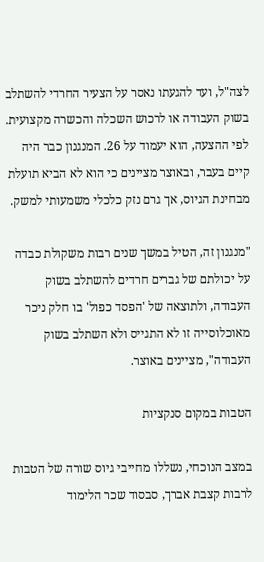לצה"ל, ועד להגעתו נאסר על הצעיר החרדי להשתלב בשוק העבודה או לרכוש השכלה והכשרה מקצועית. לפי ההצעה, הוא יעמוד על 26. המנגנון כבר היה קיים בעבר, ובאוצר מציינים כי הוא לא הביא תועלת מבחינת הגיוס, אך גרם נזק כלכלי משמעותי למשק.

"מנגנון זה, הטיל במשך שנים רבות משקולת כבדה על יכולתם של גברים חרדים להשתלב בשוק העבודה, ולתוצאה של 'הפסד כפול' בו חלק ניכר מאוכלוסייה זו לא התגייס ולא השתלב בשוק העבודה", מציינים באוצר.

הטבות במקום סנקציות

במצב הנוכחי, נשללו מחייבי גיוס שורה של הטבות לרבות קצבת אברך, סבסוד שכר הלימוד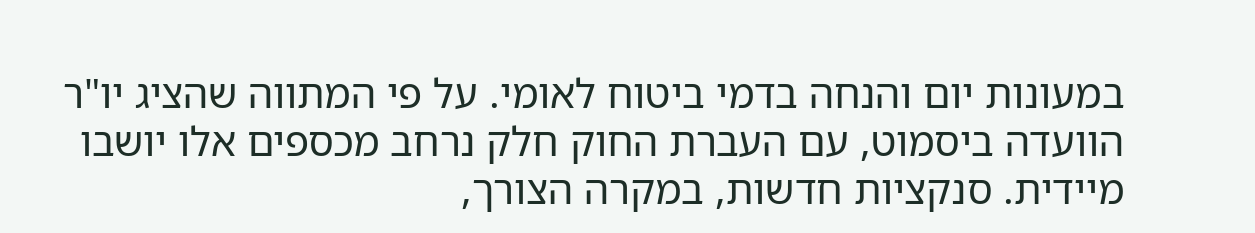במעונות יום והנחה בדמי ביטוח לאומי. על פי המתווה שהציג יו"ר הוועדה ביסמוט, עם העברת החוק חלק נרחב מכספים אלו יושבו מיידית. סנקציות חדשות, במקרה הצורך,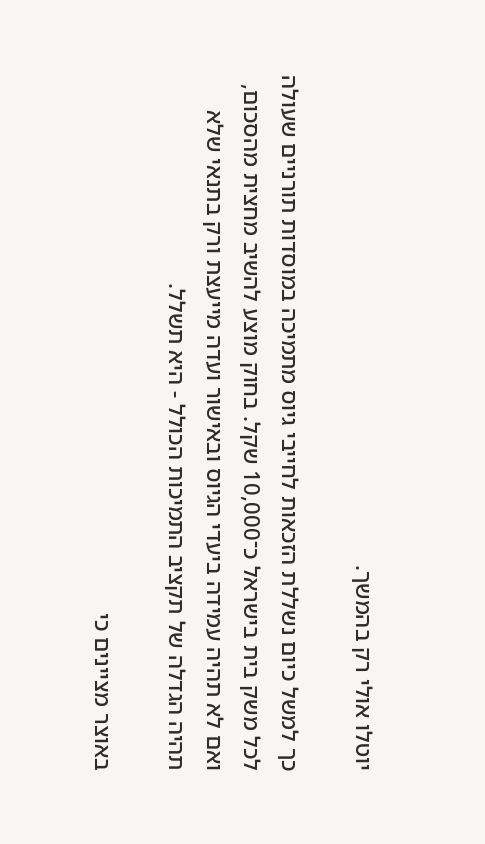יוטלו אולי רק בהמשך.

כך למשל כיום נשללת הזכאות לחייבי גיוס מתמיכה במוסדות תורניים שעולה לכל משק בית בישראל כ־10,000 שקל. בחוק מוצע להשיב מחצית מהסכום, ואם לא תהיה עמידה ביעדי הגיוס ובאישור ועדה מייעצת ורק בתנאי שלא תהיה הגדלה של תקציב התמיכות הכולל - היא תשלל.

באוצר מציינים כי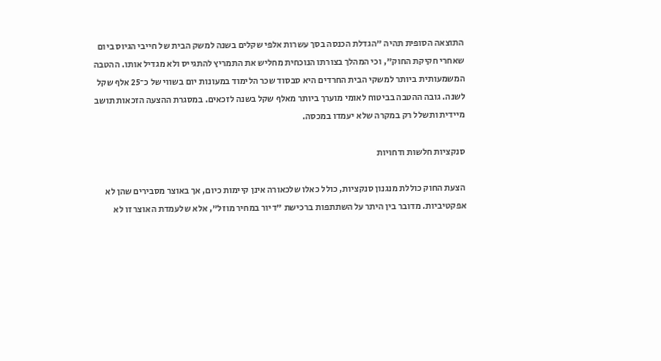התוצאה הסופית תהיה "הגדלת הכנסה בסך עשרות אלפי שקלים בשנה למשק הבית של חייבי הגיוס ביום שאחרי חקיקת החוק", וכי המהלך בצורתו הנוכחית מחליש את התמריץ להתגייס ולא מגדיל אותו. ההטבה המשמעותית ביותר למשקי הבית החרדים היא סבסוד שכר הלימוד במעונות יום בשווי של כ־25 אלף שקל לשנה. גובה ההטבה בביטוח לאומי מוערך ביותר מאלף שקל בשנה לזכאים. במסגרת ההצעה הזכאות תושב מיידית ותשלל רק במקרה שלא יעמדו במכסה.

סנקציות חלשות ודחויות

הצעת החוק כוללת מנגנון סנקציות, כולל כאלו שלכאורה אינן קיימות כיום, אך באוצר מסבירים שהן לא אפקטיביות. מדובר בין היתר על השתתפות ברכישת "דיור במחיר מוזל", אלא שלעמדת האוצר זו לא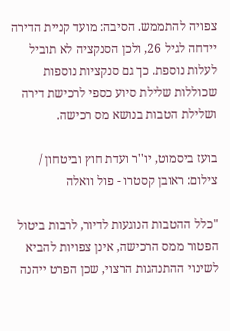צפויה להתממש. הסיבה: מועד קניית הדירה יידחה לגיל 26, ולכן הסנקציה לא תוביל לעלות נוספת. כך גם סנקציות נוספות שכוללות שלילת סיוע כספי לרכישת דירה ושלילת הטבות בנושא מס רכישה.

בועז ביסמוט, יו''ר ועדת חוץ וביטחון / צילום: ראובן קסטרו - פול וואלה

"כלל ההטבות הנוגעות לדיור, לרבות ביטול הפטור ממס הרכישה, אינן צפויות להביא לשינוי ההתנהגות הרצוי, שכן הפרט ייהנה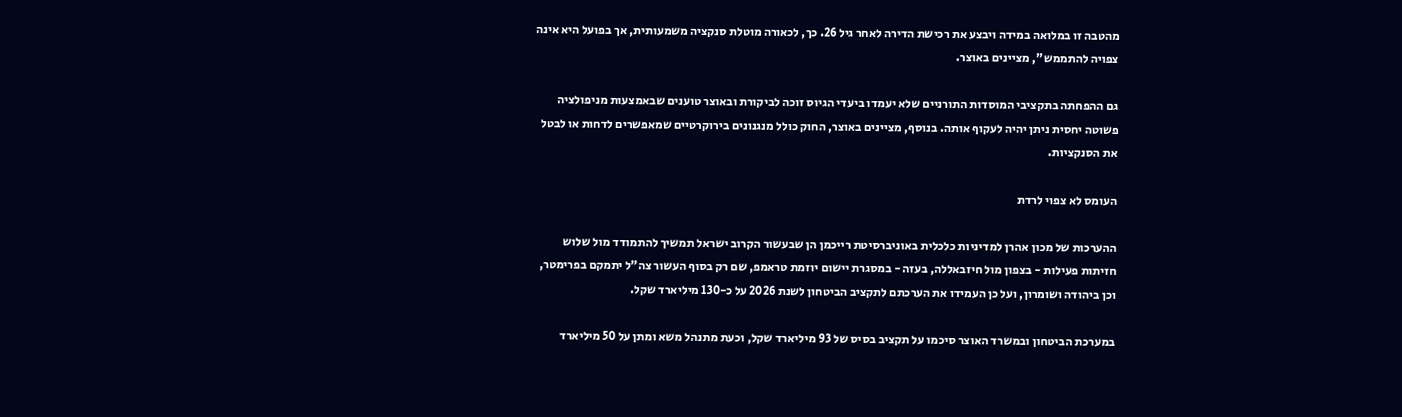מהטבה זו במלואה במידה ויבצע את רכישת הדירה לאחר גיל 26. כך, לכאורה מוטלת סנקציה משמעותית, אך בפועל היא אינה צפויה להתממש", מציינים באוצר.

גם ההפחתה בתקציבי המוסדות התורניים שלא יעמדו ביעדי הגיוס זוכה לביקורת ובאוצר טוענים שבאמצעות מניפולציה פשוטה יחסית ניתן יהיה לעקוף אותה. בנוסף, מציינים באוצר, החוק כולל מנגנונים בירוקרטיים שמאפשרים לדחות או לבטל את הסנקציות.

העומס לא צפוי לרדת

ההערכות של מכון אהרן למדיניות כלכלית באוניברסיטת רייכמן הן שבעשור הקרוב ישראל תמשיך להתמודד מול שלוש חזיתות פעילות - בצפון מול חיזבאללה, בעזה - במסגרת יישום יוזמת טראמפ, שם רק בסוף העשור צה"ל יתמקם בפרימטר, וכן ביהודה ושומרון, ועל כן העמידו את הערכתם לתקציב הביטחון לשנת 2026 על כ-130 מיליארד שקל.

במערכת הביטחון ובמשרד האוצר סיכמו על תקציב בסיס של 93 מיליארד שקל, וכעת מתנהל משא ומתן על 50 מיליארד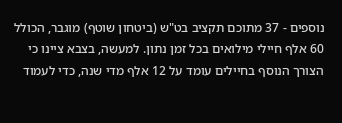נוספים - 37 מתוכם תקציב בט"ש (ביטחון שוטף) מוגבר, הכולל 60 אלף חיילי מילואים בכל זמן נתון. למעשה, בצבא ציינו כי הצורך הנוסף בחיילים עומד על 12 אלף מדי שנה, כדי לעמוד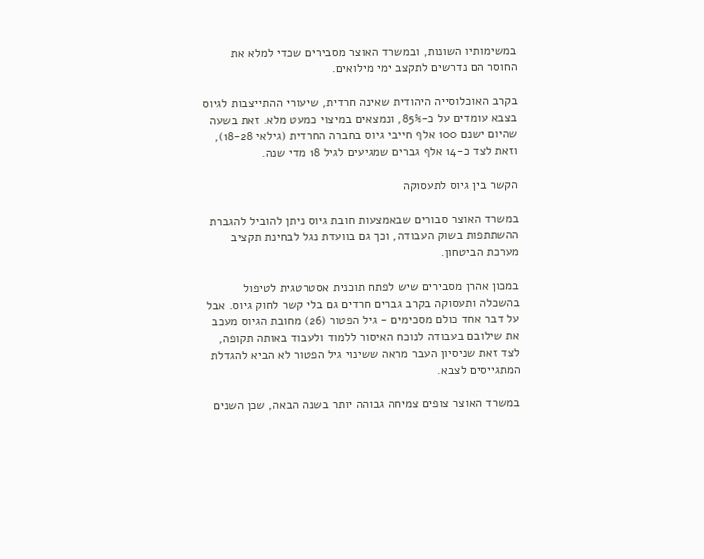במשימותיו השונות, ובמשרד האוצר מסבירים שכדי למלא את החוסר הם נדרשים לתקצב ימי מילואים.

בקרב האוכלוסייה היהודית שאינה חרדית, שיעורי ההתייצבות לגיוס בצבא עומדים על כ-85%, ונמצאים במיצוי כמעט מלא. זאת בשעה שהיום ישנם 100 אלף חייבי גיוס בחברה החרדית (גילאי 18-28), וזאת לצד כ-14 אלף גברים שמגיעים לגיל 18 מדי שנה.

הקשר בין גיוס לתעסוקה

במשרד האוצר סבורים שבאמצעות חובת גיוס ניתן להוביל להגברת ההשתתפות בשוק העבודה, וכך גם בוועדת נגל לבחינת תקציב מערכת הביטחון.

במכון אהרן מסבירים שיש לפתח תוכנית אסטרטגית לטיפול בהשכלה ותעסוקה בקרב גברים חרדים גם בלי קשר לחוק גיוס. אבל על דבר אחד כולם מסכימים - גיל הפטור (26) מחובת הגיוס מעכב את שילובם בעבודה לנוכח האיסור ללמוד ולעבוד באותה תקופה, לצד זאת שניסיון העבר מראה ששינוי גיל הפטור לא הביא להגדלת המתגייסים לצבא.

במשרד האוצר צופים צמיחה גבוהה יותר בשנה הבאה, שכן השנים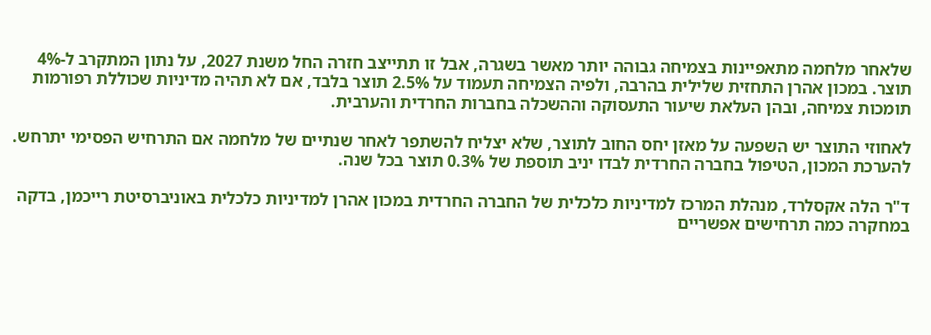שלאחר מלחמה מתאפיינות בצמיחה גבוהה יותר מאשר בשגרה, אבל זו תתייצב חזרה החל משנת 2027, על נתון המתקרב ל-4% תוצר. במכון אהרן התחזית שלילית בהרבה, ולפיה הצמיחה תעמוד על 2.5% תוצר בלבד, אם לא תהיה מדיניות שכוללת רפורמות תומכות צמיחה, ובהן העלאת שיעור התעסוקה וההשכלה בחברות החרדית והערבית.

לאחוזי התוצר יש השפעה על מאזן יחס החוב לתוצר, שלא יצליח להשתפר לאחר שנתיים של מלחמה אם התרחיש הפסימי יתרחש. להערכת המכון, הטיפול בחברה החרדית לבדו יניב תוספת של 0.3% תוצר בכל שנה.

ד"ר הלה אקסלרד, מנהלת המרכז למדיניות כלכלית של החברה החרדית במכון אהרן למדיניות כלכלית באוניברסיטת רייכמן, בדקה במחקרה כמה תרחישים אפשריים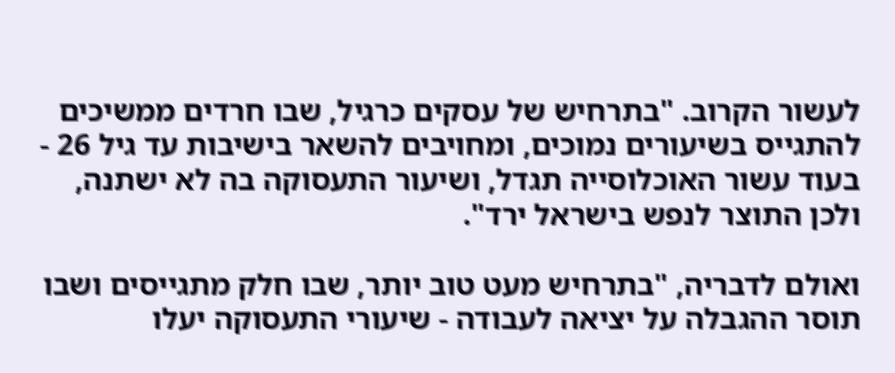לעשור הקרוב. "בתרחיש של עסקים כרגיל, שבו חרדים ממשיכים להתגייס בשיעורים נמוכים, ומחויבים להשאר בישיבות עד גיל 26 - בעוד עשור האוכלוסייה תגדל, ושיעור התעסוקה בה לא ישתנה, ולכן התוצר לנפש בישראל ירד".

ואולם לדבריה, "בתרחיש מעט טוב יותר, שבו חלק מתגייסים ושבו תוסר ההגבלה על יציאה לעבודה - שיעורי התעסוקה יעלו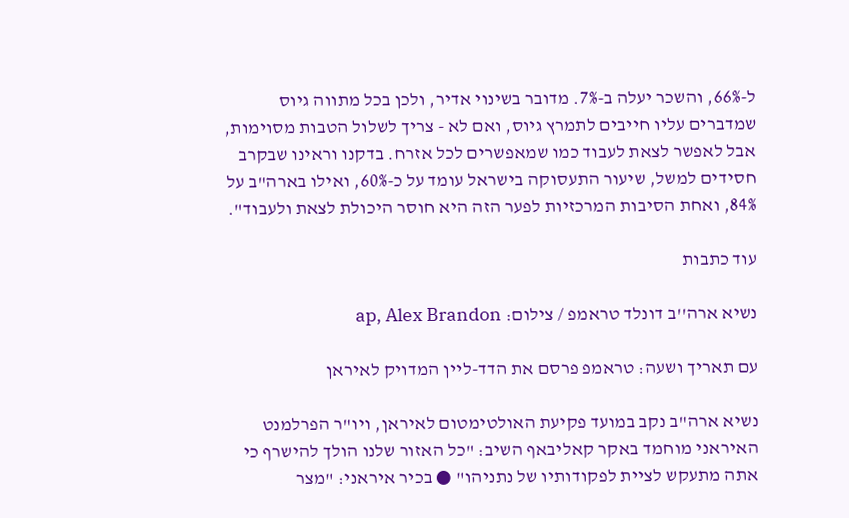ל-66%, והשכר יעלה ב-7%. מדובר בשינוי אדיר, ולכן בכל מתווה גיוס שמדברים עליו חייבים לתמרץ גיוס, ואם לא - צריך לשלול הטבות מסוימות, אבל לאפשר לצאת לעבוד כמו שמאפשרים לכל אזרח. בדקנו וראינו שבקרב חסידים למשל, שיעור התעסוקה בישראל עומד על כ-60%, ואילו בארה"ב על 84%, ואחת הסיבות המרכזיות לפער הזה היא חוסר היכולת לצאת ולעבוד".

עוד כתבות

נשיא ארה''ב דונלד טראמפ / צילום: ap, Alex Brandon

עם תאריך ושעה: טראמפ פרסם את הדד-ליין המדויק לאיראן

נשיא ארה"ב נקב במועד פקיעת האולטימטום לאיראן, ויו"ר הפרלמנט האיראני מוחמד באקר קאליבאף השיב: "כל האזור שלנו הולך להישרף כי אתה מתעקש לציית לפקודותיו של נתניהו" ● בכיר איראני: "מצר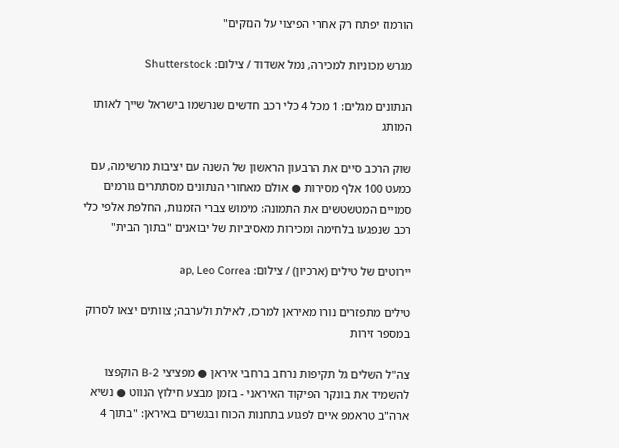הורמוז יפתח רק אחרי הפיצוי על הנזקים"

מגרש מכוניות למכירה, נמל אשדוד / צילום: Shutterstock

הנתונים מגלים: 1 מכל 4 כלי רכב חדשים שנרשמו בישראל שייך לאותו המותג

שוק הרכב סיים את הרבעון הראשון של השנה עם יציבות מרשימה, עם כמעט 100 אלף מסירות ● אולם מאחורי הנתונים מסתתרים גורמים סמויים המטשטשים את התמונה: מימוש צברי הזמנות, החלפת אלפי כלי רכב שנפגעו בלחימה ומכירות מאסיביות של יבואנים "בתוך הבית"

יירוטים של טילים (ארכיון) / צילום: ap, Leo Correa

טילים מתפזרים נורו מאיראן למרכז, לאילת ולערבה; צוותים יצאו לסרוק במספר זירות

צה"ל השלים גל תקיפות נרחב ברחבי איראן ● מפציצי B-2 הוקפצו להשמיד את בונקר הפיקוד האיראני - בזמן מבצע חילוץ הנווט ● נשיא ארה"ב טראמפ איים לפגוע בתחנות הכוח ובגשרים באיראן: "בתוך 4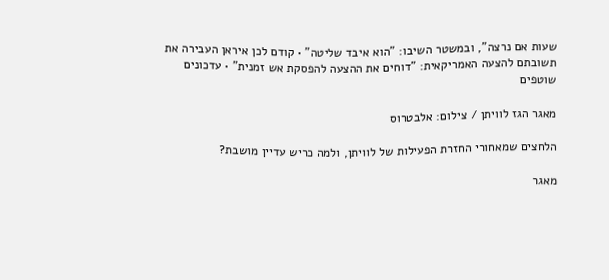שעות אם נרצה", ובמשטר השיבו: "הוא איבד שליטה" • קודם לכן איראן העבירה את תשובתם להצעה האמריקאית: "דוחים את ההצעה להפסקת אש זמנית" • עדכונים שוטפים

מאגר הגז לוויתן / צילום: אלבטרוס

הלחצים שמאחורי החזרת הפעילות של לוויתן, ולמה כריש עדיין מושבת?

מאגר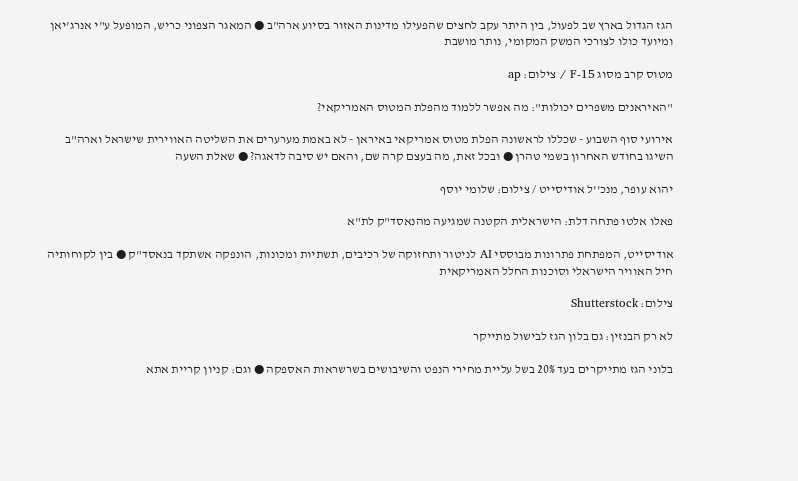הגז הגדול בארץ שב לפעול, בין היתר עקב לחצים שהפעילו מדינות האזור בסיוע ארה"ב ● המאגר הצפוני כריש, המופעל ע"י אנרג'יאן ומיועד כולו לצורכי המשק המקומי, נותר מושבת

מטוס קרב מסוג F-15 / צילום: ap

"האיראנים משפרים יכולות": מה אפשר ללמוד מהפלת המטוס האמריקאי?

אירועי סוף השבוע - שכללו לראשונה הפלת מטוס אמריקאי באיראן - לא באמת מערערים את השליטה האווירית שישראל וארה"ב השיגו בחודש האחרון בשמי טהרן ● ובכל זאת, מה בעצם קרה שם, והאם יש סיבה לדאגה? ● שאלת השעה

יהוא עופר, מנכ''ל אודיסייט / צילום: שלומי יוסף

פאלו אלטו פתחה דלת: הישראלית הקטנה שמגיעה מהנאסד"ק לת"א

אודיסייט, המפתחת פתרונות מבוססי AI לניטור ותחזוקה של רכיבים, תשתיות ומכונות, הונפקה אשתקד בנאסד"ק ● בין לקוחותיה חיל האוויר הישראלי וסוכנות החלל האמריקאית

צילום: Shutterstock

לא רק הבנזין: גם בלון הגז לבישול מתייקר

בלוני הגז מתייקרים בעד 20% בשל עליית מחירי הנפט והשיבושים בשרשראות האספקה ● וגם: קניון קריית אתא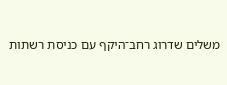משלים שדרוג רחב־היקף עם כניסת רשתות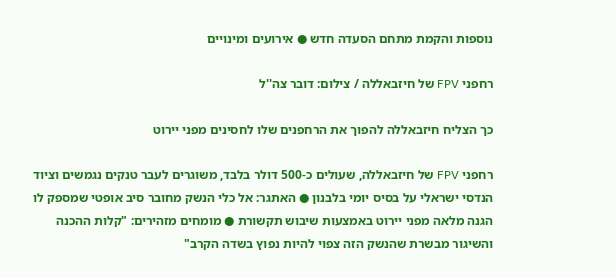נוספות והקמת מתחם הסעדה חדש ● אירועים ומינויים

רחפני FPV של חיזבאללה / צילום: דובר צה''ל

כך הצליח חיזבאללה להפוך את הרחפנים שלו לחסינים מפני יירוט

רחפני FPV של חיזבאללה, שעולים כ-500 דולר בלבד, משוגרים לעבר טנקים נגמשים וציוד הנדסי ישראלי על בסיס יומי בלבנון ● האתגר: אל כלי הנשק מחובר סיב אופטי שמספק לו הגנה מלאה מפני יירוט באמצעות שיבוש תקשורת ● מומחים מזהירים: "קלות ההכנה והשיגור מבשרת שהנשק הזה צפוי להיות נפוץ בשדה הקרב"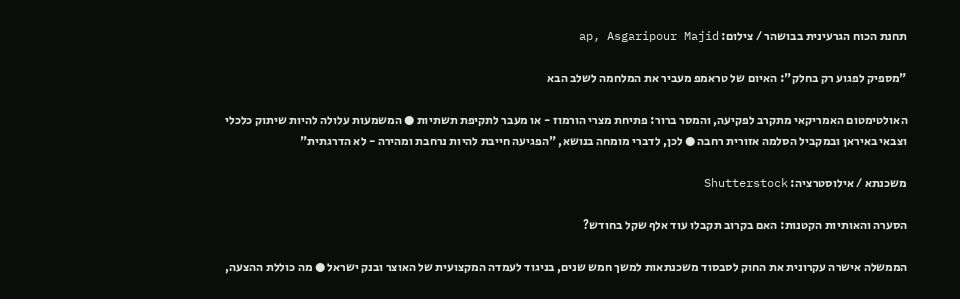תחנת הכוח הגרעינית בבושהר / צילום: ap, Asgaripour Majid

"מספיק לפגוע רק בחלק": האיום של טראמפ מעביר את המלחמה לשלב הבא

האולטימטום האמריקאי מתקרב לפקיעה, והמסר ברור: פתיחת מצרי הורמוז - או מעבר לתקיפת תשתיות ● המשמעות עלולה להיות שיתוק כלכלי וצבאי באיראן ובמקביל הסלמה אזורית רחבה ● לכן, לדברי מומחה בנושא, "הפגיעה חייבת להיות נרחבת ומהירה - לא הדרגתית"

משכנתא / אילוסטרציה: Shutterstock

הסערה והאותיות הקטנות: האם בקרוב תקבלו עוד אלף שקל בחודש?

הממשלה אישרה עקרונית את החוק לסבסוד משכנתאות למשך חמש שנים, בניגוד לעמדה המקצועית של האוצר ובנק ישראל ● מה כוללת ההצעה,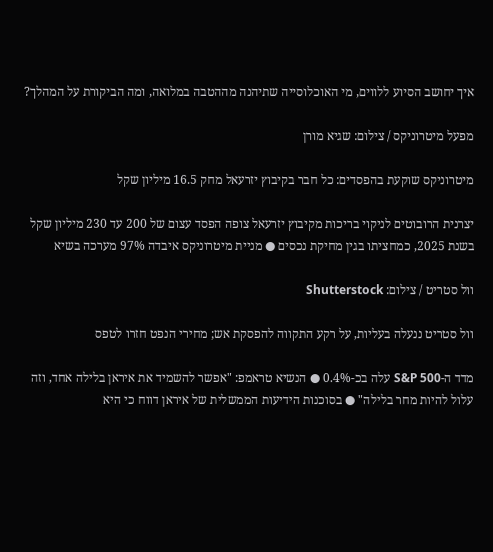איך יחושב הסיוע ללווים, מי האוכלוסייה שתיהנה מההטבה במלואה, ומה הביקורת על המהלך?

מפעל מיטרוניקס / צילום: שגיא מורן

מיטרוניקס שוקעת בהפסדים: כל חבר בקיבוץ יזרעאל מחק 16.5 מיליון שקל

יצרנית הרובוטים לניקוי בריכות מקיבוץ יזרעאל צופה הפסד עצום של 200 עד 230 מיליון שקל בשנת 2025, כמחציתו בגין מחיקת נכסים ● מניית מיטרוניקס איבדה 97% מערכה בשיא

וול סטריט / צילום: Shutterstock

וול סטריט ננעלה בעליות, על רקע התקווה להפסקת אש; מחירי הנפט חזרו לטפס

מדד ה-S&P 500 עלה בכ-0.4% ● הנשיא טראמפ: "אפשר להשמיד את איראן בלילה אחד, וזה עלול להיות מחר בלילה" ● בסוכנות הידיעות הממשלית של איראן דווח כי היא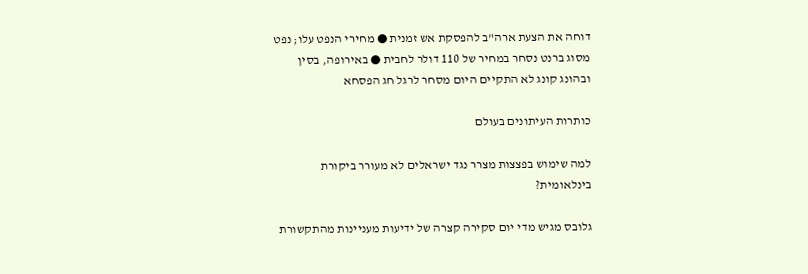דוחה את הצעת ארה"ב להפסקת אש זמנית ● מחירי הנפט עלו; נפט מסוג ברנט נסחר במחיר של 110 דולר לחבית ● באירופה, בסין ובהונג קונג לא התקיים היום מסחר לרגל חג הפסחא

כותרות העיתונים בעולם

למה שימוש בפצצות מצרר נגד ישראלים לא מעורר ביקורת בינלאומית?

גלובס מגיש מדי יום סקירה קצרה של ידיעות מעניינות מהתקשורת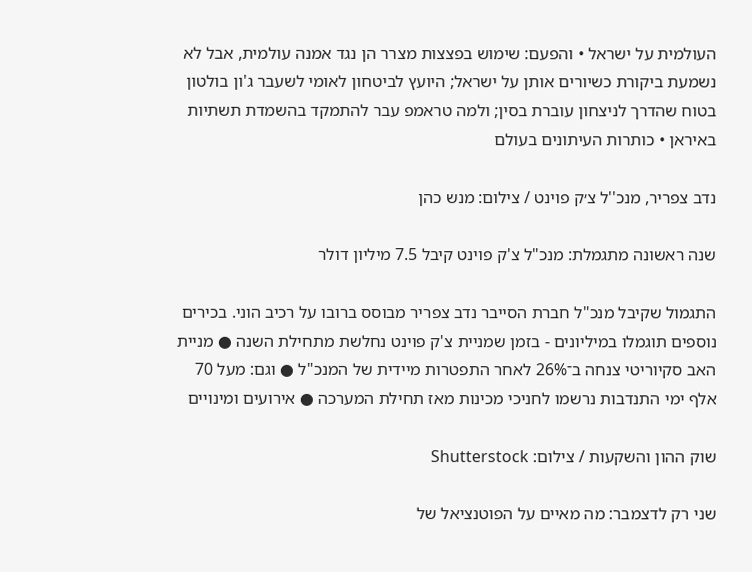העולמית על ישראל • והפעם: שימוש בפצצות מצרר הן נגד אמנה עולמית, אבל לא נשמעת ביקורת כשיורים אותן על ישראל; היועץ לביטחון לאומי לשעבר ג'ון בולטון בטוח שהדרך לניצחון עוברת בסין; ולמה טראמפ עבר להתמקד בהשמדת תשתיות באיראן • כותרות העיתונים בעולם

נדב צפריר, מנכ''ל צ׳ק פוינט / צילום: מנש כהן

שנה ראשונה מתגמלת: מנכ"ל צ'ק פוינט קיבל 7.5 מיליון דולר

התגמול שקיבל מנכ"ל חברת הסייבר נדב צפריר מבוסס ברובו על רכיב הוני. בכירים נוספים תוגמלו במיליונים - בזמן שמניית צ'ק פוינט נחלשת מתחילת השנה ● מניית האב סקיוריטי צנחה ב־26% לאחר התפטרות מיידית של המנכ"ל ● וגם: מעל 70 אלף ימי התנדבות נרשמו לחניכי מכינות מאז תחילת המערכה ● אירועים ומינויים

שוק ההון והשקעות / צילום: Shutterstock

שני רק לדצמבר: מה מאיים על הפוטנציאל של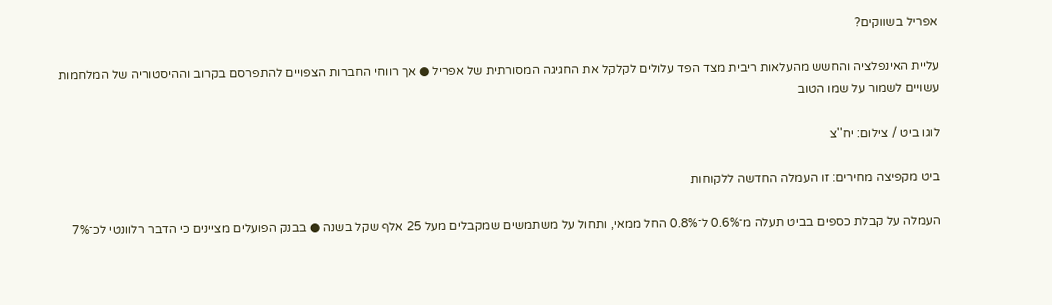אפריל בשווקים?

עליית האינפלציה והחשש מהעלאות ריבית מצד הפד עלולים לקלקל את החגיגה המסורתית של אפריל ● אך רווחי החברות הצפויים להתפרסם בקרוב וההיסטוריה של המלחמות עשויים לשמור על שמו הטוב

לוגו ביט / צילום: יח''צ

ביט מקפיצה מחירים: זו העמלה החדשה ללקוחות

העמלה על קבלת כספים בביט תעלה מ־0.6% ל־0.8% החל ממאי, ותחול על משתמשים שמקבלים מעל 25 אלף שקל בשנה ● בבנק הפועלים מציינים כי הדבר רלוונטי לכ־7%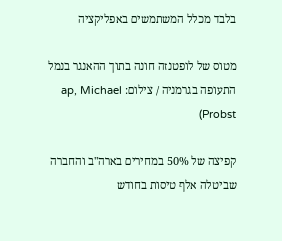בלבד מכלל המשתמשים באפליקציה

מטוס של לופטנזה חונה בתוך ההאנגר בנמל התעופה בגרמניה / צילום: ap, Michael Probst)

קפיצה של 50% במחירים בארה"ב והחברה שביטלה אלף טיסות בחודש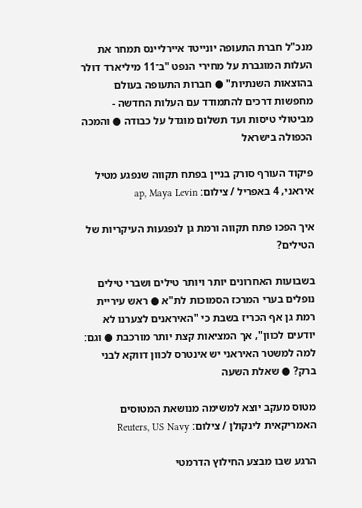מנכ"ל חברת התעופה יונייטד איירליינס תמחר את העלות המוגברת על מחירי הנפט "ב־11 מיליארד דולר בהוצאות השנתיות" ● חברות התעופה בעולם מחפשות דרכים להתמודד עם העלות החדשה - מביטולי טיסות ועד תשלום מוגדל על כבודה ● והמכה הכפולה בישראל

פיקוד העורף סורק בניין בפתח תקווה שנפגע מטיל איראני, 4 באפריל / צילום: ap, Maya Levin

איך הפכו פתח תקווה ורמת גן לנפגעות העיקריות של הטילים?

בשבועות האחרונים יותר ויותר טילים ושברי טילים נופלים בערי המרכז הסמוכות לת"א ● ראש עיריית רמת גן אף הכריז בשבת כי "האיראנים לצערנו לא יודעים לכוון", אך המציאות קצת יותר מורכבת ● וגם: למה למשטר האיראני יש אינטרס לכוון דווקא לבני ברק? ● שאלת השעה

מטוס מעקב יוצא למשימה מנושאת המטוסים האמריקאית לינקולן / צילום: Reuters, US Navy

הרגע שבו מבצע החילוץ הדרמטי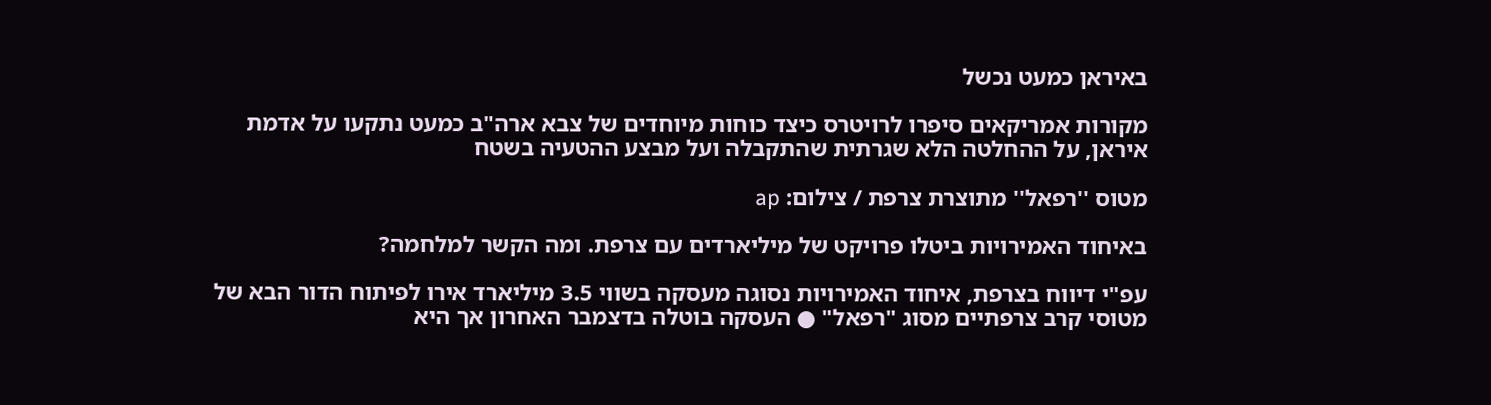באיראן כמעט נכשל

מקורות אמריקאים סיפרו לרויטרס כיצד כוחות מיוחדים של צבא ארה"ב כמעט נתקעו על אדמת איראן, על ההחלטה הלא שגרתית שהתקבלה ועל מבצע ההטעיה בשטח

מטוס ''רפאל'' מתוצרת צרפת / צילום: ap

באיחוד האמירויות ביטלו פרויקט של מיליארדים עם צרפת. ומה הקשר למלחמה?

עפ"י דיווח בצרפת, איחוד האמירויות נסוגה מעסקה בשווי 3.5 מיליארד אירו לפיתוח הדור הבא של מטוסי קרב צרפתיים מסוג "רפאל" ● העסקה בוטלה בדצמבר האחרון אך היא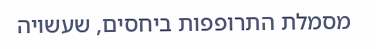מסמלת התרופפות ביחסים, שעשויה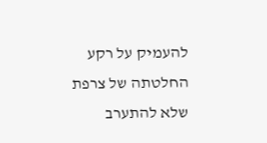להעמיק על רקע החלטתה של צרפת שלא להתערב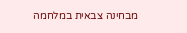מבחינה צבאית במלחמה